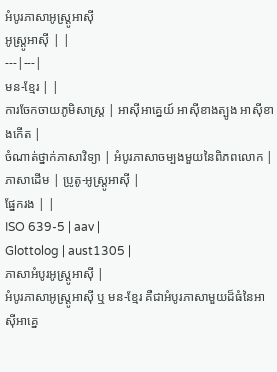អំបូរភាសាអូស្ត្រូអាស៊ី
អូស្ត្រូអាស៊ី | |
---|---|
មន-ខ្មែរ | |
ការចែកចាយភូមិសាស្ត្រ | អាស៊ីអាគ្នេយ៍ អាស៊ីខាងត្បូង អាស៊ីខាងកើត |
ចំណាត់ថ្នាក់ភាសាវិទ្យា | អំបូរភាសាចម្បងមួយនៃពិភពលោក |
ភាសាដើម | ប្រូតូ-អូស្ត្រូអាស៊ី |
ផ្នែករង | |
ISO 639-5 | aav |
Glottolog | aust1305 |
ភាសាអំបូរអូស្ត្រូអាស៊ី |
អំបូរភាសាអូស្ត្រូអាស៊ី ឬ មន-ខ្មែរ គឺជាអំបូរភាសាមួយដ៏ធំនៃអាស៊ីអាគ្នេ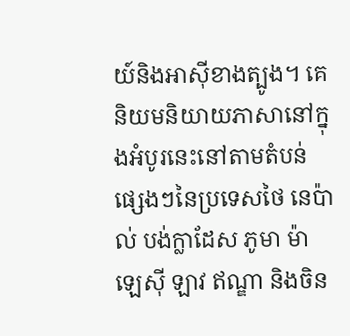យ៍និងអាស៊ីខាងត្បូង។ គេនិយមនិយាយភាសានៅក្នុងអំបូរនេះនៅតាមតំបន់ផ្សេងៗនៃប្រទេសថៃ នេប៉ាល់ បង់ក្លាដែស ភូមា ម៉ាឡេស៊ី ឡាវ ឥណ្ឌា និងចិន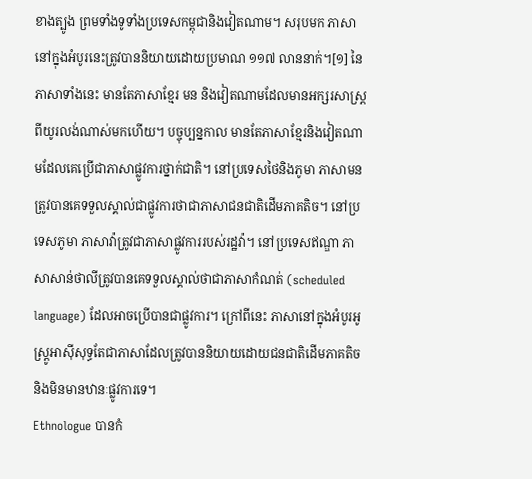ខាងត្បូង ព្រមទាំងទូទាំងប្រទេសកម្ពុជានិងវៀតណាម។ សរុបមក ភាសានៅក្នុងអំបូរនេះត្រូវបាននិយាយដោយប្រមាណ ១១៧ លាននាក់។[១] នៃភាសាទាំងនេះ មានតែភាសាខ្មែរ មន និងវៀតណាមដែលមានអក្សរសាស្ត្រពីយូរលង់ណាស់មកហើយ។ បច្ចុប្បន្នកាល មានតែភាសាខ្មែរនិងវៀតណាមដែលគេប្រើជាភាសាផ្លូវការថ្នាក់ជាតិ។ នៅប្រទេសថៃនិងភូមា ភាសាមនត្រូវបានគេទទួលស្គាល់ជាផ្លូវការថាជាភាសាជនជាតិដើមភាគតិច។ នៅប្រទេសភូមា ភាសាវ៉ាត្រូវជាភាសាផ្លូវការរបស់រដ្ឋវ៉ា។ នៅប្រទេសឥណ្ឌា ភាសាសាន់ថាលីត្រូវបានគេទទួលស្គាល់ថាជាភាសាកំណត់ (scheduled language) ដែលអាចប្រើបានជាផ្លូវការ។ ក្រៅពីនេះ ភាសានៅក្នុងអំបូរអូស្ត្រូអាស៊ីសុទ្ធតែជាភាសាដែលត្រូវបាននិយាយដោយជនជាតិដើមភាគតិចនិងមិនមានឋានៈផ្លូវការទេ។
Ethnologue បានកំ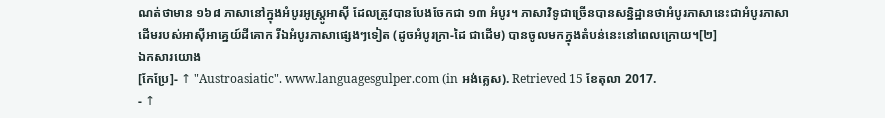ណត់ថាមាន ១៦៨ ភាសានៅក្នុងអំបូរអូស្ត្រូអាស៊ី ដែលត្រូវបានបែងចែកជា ១៣ អំបូរ។ ភាសាវិទូជាច្រើនបានសន្និដ្ឋានថាអំបូរភាសានេះជាអំបូរភាសាដើមរបស់អាស៊ីអាគ្នេយ៍ដីគោក រីឯអំបូរភាសាផ្សេងៗទៀត (ដូចអំបូរក្រា-ដៃ ជាដើម) បានចូលមកក្នុងតំបន់នេះនៅពេលក្រោយ។[២]
ឯកសារយោង
[កែប្រែ]- ↑ "Austroasiatic". www.languagesgulper.com (in អង់គ្លេស). Retrieved 15 ខែតុលា 2017.
- ↑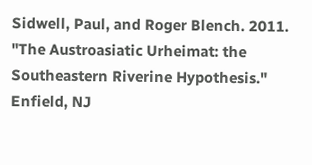Sidwell, Paul, and Roger Blench. 2011. "The Austroasiatic Urheimat: the Southeastern Riverine Hypothesis." Enfield, NJ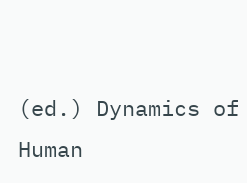(ed.) Dynamics of Human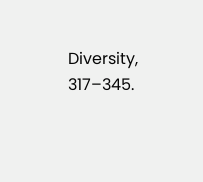Diversity, 317–345.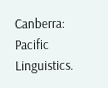Canberra: Pacific Linguistics.